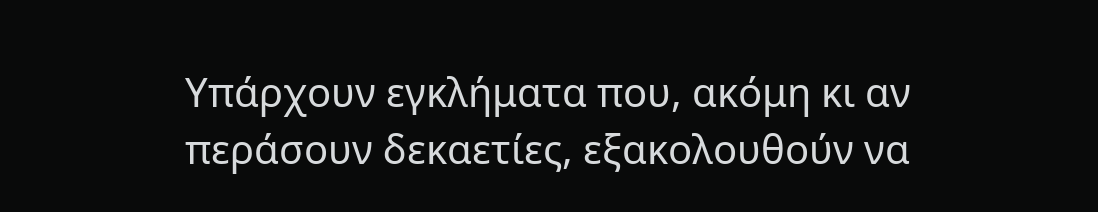Υπάρχουν εγκλήματα που, ακόμη κι αν περάσουν δεκαετίες, εξακολουθούν να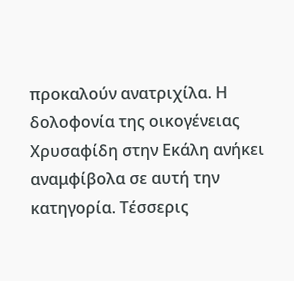προκαλούν ανατριχίλα. Η δολοφονία της οικογένειας Χρυσαφίδη στην Εκάλη ανήκει αναμφίβολα σε αυτή την κατηγορία. Τέσσερις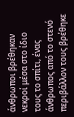άνθρωποι βρέθηκαν νεκροί μέσα στο ίδιο τους το σπίτι, ένας άνθρωπος από το στενό περιβάλλον τους βρέθηκε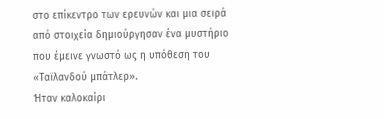στο επίκεντρο των ερευνών και μια σειρά από στοιχεία δημιούργησαν ένα μυστήριο που έμεινε γνωστό ως η υπόθεση του «Ταϊλανδού μπάτλερ».
Ήταν καλοκαίρι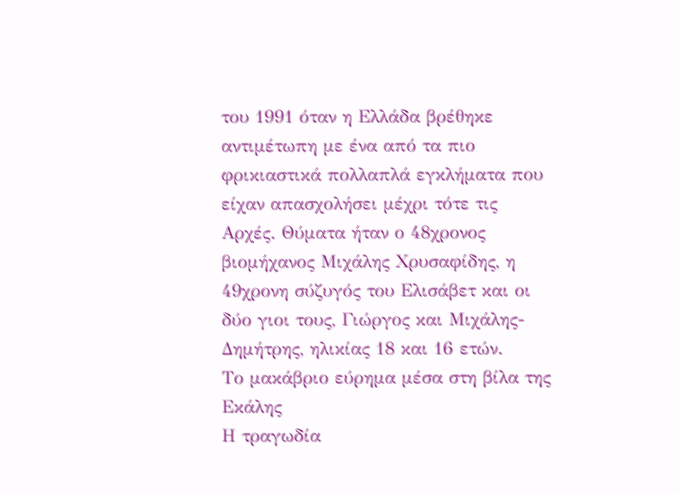του 1991 όταν η Ελλάδα βρέθηκε αντιμέτωπη με ένα από τα πιο φρικιαστικά πολλαπλά εγκλήματα που είχαν απασχολήσει μέχρι τότε τις Αρχές. Θύματα ήταν ο 48χρονος βιομήχανος Μιχάλης Χρυσαφίδης, η 49χρονη σύζυγός του Ελισάβετ και οι δύο γιοι τους, Γιώργος και Μιχάλης-Δημήτρης, ηλικίας 18 και 16 ετών.
Το μακάβριο εύρημα μέσα στη βίλα της Εκάλης
Η τραγωδία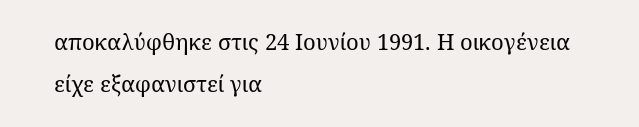αποκαλύφθηκε στις 24 Ιουνίου 1991. Η οικογένεια είχε εξαφανιστεί για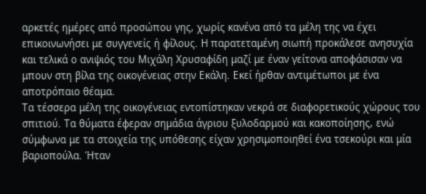αρκετές ημέρες από προσώπου γης, χωρίς κανένα από τα μέλη της να έχει επικοινωνήσει με συγγενείς ή φίλους. Η παρατεταμένη σιωπή προκάλεσε ανησυχία και τελικά ο ανιψιός του Μιχάλη Χρυσαφίδη μαζί με έναν γείτονα αποφάσισαν να μπουν στη βίλα της οικογένειας στην Εκάλη. Εκεί ήρθαν αντιμέτωποι με ένα αποτρόπαιο θέαμα.
Τα τέσσερα μέλη της οικογένειας εντοπίστηκαν νεκρά σε διαφορετικούς χώρους του σπιτιού. Τα θύματα έφεραν σημάδια άγριου ξυλοδαρμού και κακοποίησης, ενώ σύμφωνα με τα στοιχεία της υπόθεσης είχαν χρησιμοποιηθεί ένα τσεκούρι και μία βαριοπούλα. Ήταν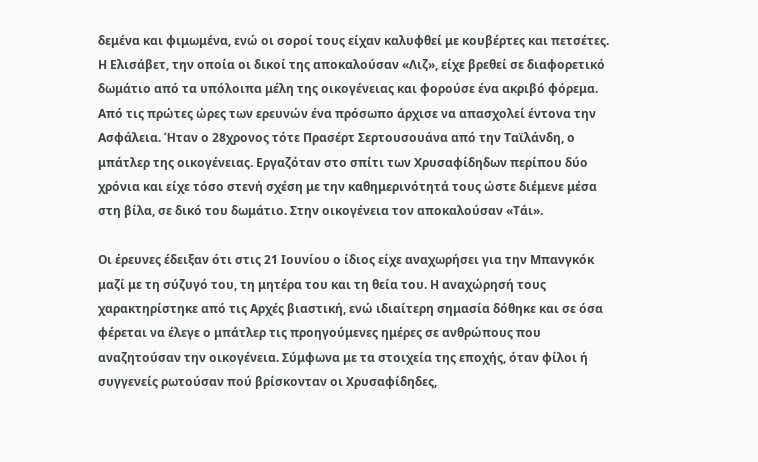δεμένα και φιμωμένα, ενώ οι σοροί τους είχαν καλυφθεί με κουβέρτες και πετσέτες. Η Ελισάβετ, την οποία οι δικοί της αποκαλούσαν «Λιζ», είχε βρεθεί σε διαφορετικό δωμάτιο από τα υπόλοιπα μέλη της οικογένειας και φορούσε ένα ακριβό φόρεμα.
Από τις πρώτες ώρες των ερευνών ένα πρόσωπο άρχισε να απασχολεί έντονα την Ασφάλεια. Ήταν ο 28χρονος τότε Πρασέρτ Σερτουσουάνα από την Ταϊλάνδη, ο μπάτλερ της οικογένειας. Εργαζόταν στο σπίτι των Χρυσαφίδηδων περίπου δύο χρόνια και είχε τόσο στενή σχέση με την καθημερινότητά τους ώστε διέμενε μέσα στη βίλα, σε δικό του δωμάτιο. Στην οικογένεια τον αποκαλούσαν «Τάι».

Οι έρευνες έδειξαν ότι στις 21 Ιουνίου ο ίδιος είχε αναχωρήσει για την Μπανγκόκ μαζί με τη σύζυγό του, τη μητέρα του και τη θεία του. Η αναχώρησή τους χαρακτηρίστηκε από τις Αρχές βιαστική, ενώ ιδιαίτερη σημασία δόθηκε και σε όσα φέρεται να έλεγε ο μπάτλερ τις προηγούμενες ημέρες σε ανθρώπους που αναζητούσαν την οικογένεια. Σύμφωνα με τα στοιχεία της εποχής, όταν φίλοι ή συγγενείς ρωτούσαν πού βρίσκονταν οι Χρυσαφίδηδες,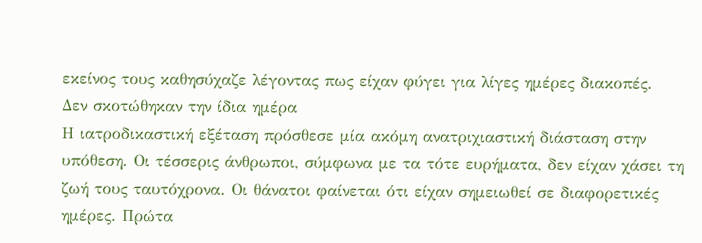εκείνος τους καθησύχαζε λέγοντας πως είχαν φύγει για λίγες ημέρες διακοπές.
Δεν σκοτώθηκαν την ίδια ημέρα
Η ιατροδικαστική εξέταση πρόσθεσε μία ακόμη ανατριχιαστική διάσταση στην υπόθεση. Οι τέσσερις άνθρωποι, σύμφωνα με τα τότε ευρήματα, δεν είχαν χάσει τη ζωή τους ταυτόχρονα. Οι θάνατοι φαίνεται ότι είχαν σημειωθεί σε διαφορετικές ημέρες. Πρώτα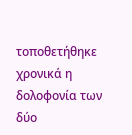τοποθετήθηκε χρονικά η δολοφονία των δύο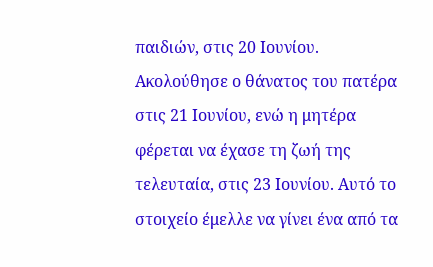παιδιών, στις 20 Ιουνίου. Ακολούθησε ο θάνατος του πατέρα στις 21 Ιουνίου, ενώ η μητέρα φέρεται να έχασε τη ζωή της τελευταία, στις 23 Ιουνίου. Αυτό το στοιχείο έμελλε να γίνει ένα από τα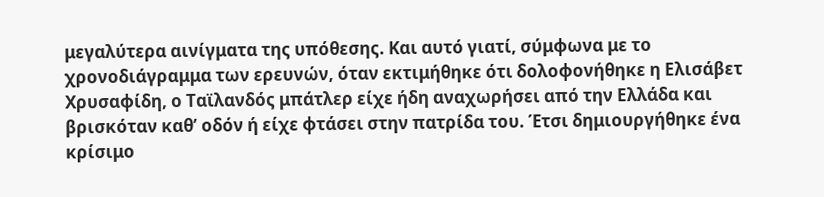μεγαλύτερα αινίγματα της υπόθεσης. Και αυτό γιατί, σύμφωνα με το χρονοδιάγραμμα των ερευνών, όταν εκτιμήθηκε ότι δολοφονήθηκε η Ελισάβετ Χρυσαφίδη, ο Ταϊλανδός μπάτλερ είχε ήδη αναχωρήσει από την Ελλάδα και βρισκόταν καθ’ οδόν ή είχε φτάσει στην πατρίδα του. Έτσι δημιουργήθηκε ένα κρίσιμο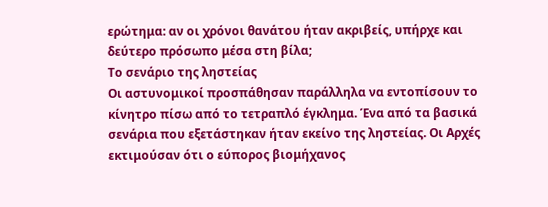ερώτημα: αν οι χρόνοι θανάτου ήταν ακριβείς, υπήρχε και δεύτερο πρόσωπο μέσα στη βίλα;
Το σενάριο της ληστείας
Οι αστυνομικοί προσπάθησαν παράλληλα να εντοπίσουν το κίνητρο πίσω από το τετραπλό έγκλημα. Ένα από τα βασικά σενάρια που εξετάστηκαν ήταν εκείνο της ληστείας. Οι Αρχές εκτιμούσαν ότι ο εύπορος βιομήχανος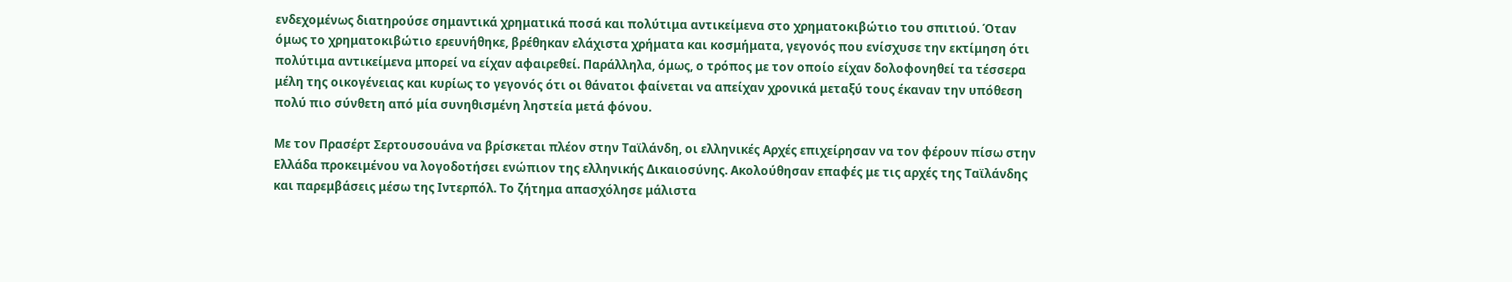ενδεχομένως διατηρούσε σημαντικά χρηματικά ποσά και πολύτιμα αντικείμενα στο χρηματοκιβώτιο του σπιτιού. Όταν όμως το χρηματοκιβώτιο ερευνήθηκε, βρέθηκαν ελάχιστα χρήματα και κοσμήματα, γεγονός που ενίσχυσε την εκτίμηση ότι πολύτιμα αντικείμενα μπορεί να είχαν αφαιρεθεί. Παράλληλα, όμως, ο τρόπος με τον οποίο είχαν δολοφονηθεί τα τέσσερα μέλη της οικογένειας και κυρίως το γεγονός ότι οι θάνατοι φαίνεται να απείχαν χρονικά μεταξύ τους έκαναν την υπόθεση πολύ πιο σύνθετη από μία συνηθισμένη ληστεία μετά φόνου.

Με τον Πρασέρτ Σερτουσουάνα να βρίσκεται πλέον στην Ταϊλάνδη, οι ελληνικές Αρχές επιχείρησαν να τον φέρουν πίσω στην Ελλάδα προκειμένου να λογοδοτήσει ενώπιον της ελληνικής Δικαιοσύνης. Ακολούθησαν επαφές με τις αρχές της Ταϊλάνδης και παρεμβάσεις μέσω της Ιντερπόλ. Το ζήτημα απασχόλησε μάλιστα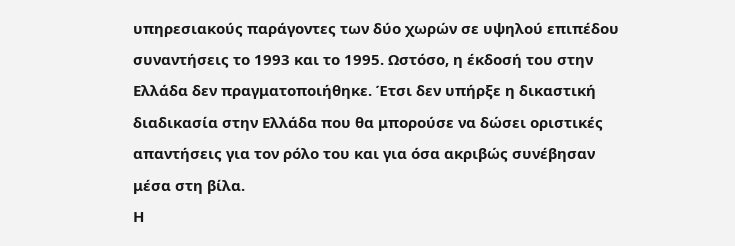υπηρεσιακούς παράγοντες των δύο χωρών σε υψηλού επιπέδου συναντήσεις το 1993 και το 1995. Ωστόσο, η έκδοσή του στην Ελλάδα δεν πραγματοποιήθηκε. Έτσι δεν υπήρξε η δικαστική διαδικασία στην Ελλάδα που θα μπορούσε να δώσει οριστικές απαντήσεις για τον ρόλο του και για όσα ακριβώς συνέβησαν μέσα στη βίλα.
Η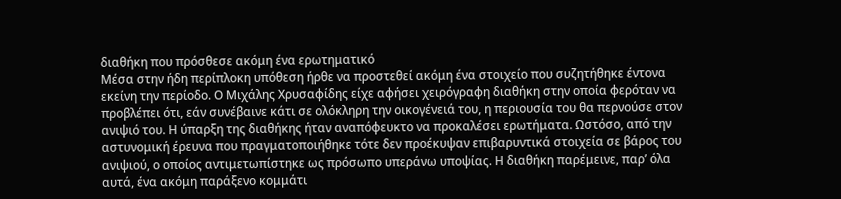διαθήκη που πρόσθεσε ακόμη ένα ερωτηματικό
Μέσα στην ήδη περίπλοκη υπόθεση ήρθε να προστεθεί ακόμη ένα στοιχείο που συζητήθηκε έντονα εκείνη την περίοδο. Ο Μιχάλης Χρυσαφίδης είχε αφήσει χειρόγραφη διαθήκη στην οποία φερόταν να προβλέπει ότι, εάν συνέβαινε κάτι σε ολόκληρη την οικογένειά του, η περιουσία του θα περνούσε στον ανιψιό του. Η ύπαρξη της διαθήκης ήταν αναπόφευκτο να προκαλέσει ερωτήματα. Ωστόσο, από την αστυνομική έρευνα που πραγματοποιήθηκε τότε δεν προέκυψαν επιβαρυντικά στοιχεία σε βάρος του ανιψιού, ο οποίος αντιμετωπίστηκε ως πρόσωπο υπεράνω υποψίας. Η διαθήκη παρέμεινε, παρ’ όλα αυτά, ένα ακόμη παράξενο κομμάτι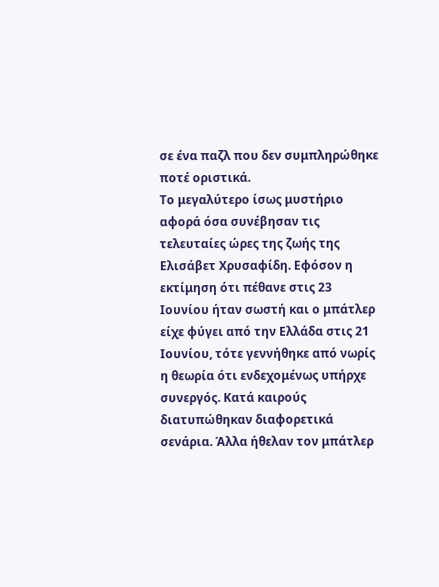σε ένα παζλ που δεν συμπληρώθηκε ποτέ οριστικά.
Το μεγαλύτερο ίσως μυστήριο αφορά όσα συνέβησαν τις τελευταίες ώρες της ζωής της Ελισάβετ Χρυσαφίδη. Εφόσον η εκτίμηση ότι πέθανε στις 23 Ιουνίου ήταν σωστή και ο μπάτλερ είχε φύγει από την Ελλάδα στις 21 Ιουνίου, τότε γεννήθηκε από νωρίς η θεωρία ότι ενδεχομένως υπήρχε συνεργός. Κατά καιρούς διατυπώθηκαν διαφορετικά σενάρια. Άλλα ήθελαν τον μπάτλερ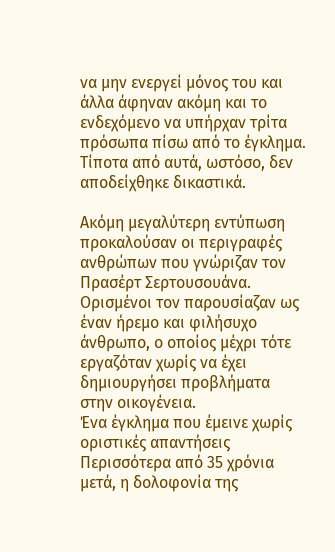να μην ενεργεί μόνος του και άλλα άφηναν ακόμη και το ενδεχόμενο να υπήρχαν τρίτα πρόσωπα πίσω από το έγκλημα. Τίποτα από αυτά, ωστόσο, δεν αποδείχθηκε δικαστικά.

Ακόμη μεγαλύτερη εντύπωση προκαλούσαν οι περιγραφές ανθρώπων που γνώριζαν τον Πρασέρτ Σερτουσουάνα. Ορισμένοι τον παρουσίαζαν ως έναν ήρεμο και φιλήσυχο άνθρωπο, ο οποίος μέχρι τότε εργαζόταν χωρίς να έχει δημιουργήσει προβλήματα στην οικογένεια.
Ένα έγκλημα που έμεινε χωρίς οριστικές απαντήσεις
Περισσότερα από 35 χρόνια μετά, η δολοφονία της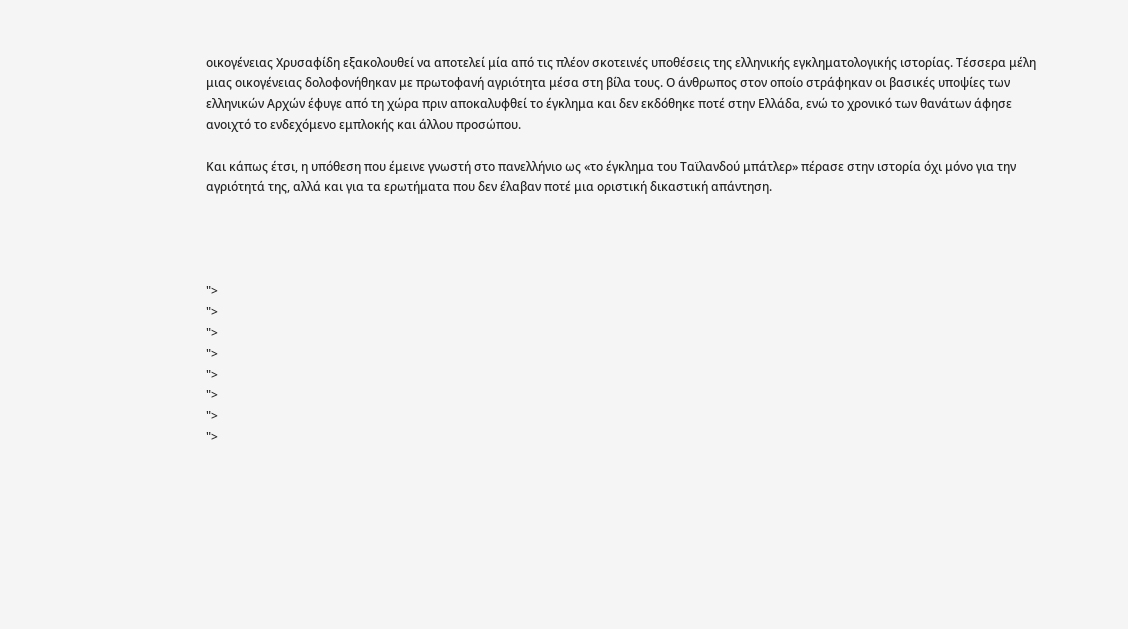οικογένειας Χρυσαφίδη εξακολουθεί να αποτελεί μία από τις πλέον σκοτεινές υποθέσεις της ελληνικής εγκληματολογικής ιστορίας. Τέσσερα μέλη μιας οικογένειας δολοφονήθηκαν με πρωτοφανή αγριότητα μέσα στη βίλα τους. Ο άνθρωπος στον οποίο στράφηκαν οι βασικές υποψίες των ελληνικών Αρχών έφυγε από τη χώρα πριν αποκαλυφθεί το έγκλημα και δεν εκδόθηκε ποτέ στην Ελλάδα, ενώ το χρονικό των θανάτων άφησε ανοιχτό το ενδεχόμενο εμπλοκής και άλλου προσώπου.

Και κάπως έτσι, η υπόθεση που έμεινε γνωστή στο πανελλήνιο ως «το έγκλημα του Ταϊλανδού μπάτλερ» πέρασε στην ιστορία όχι μόνο για την αγριότητά της, αλλά και για τα ερωτήματα που δεν έλαβαν ποτέ μια οριστική δικαστική απάντηση.




">
">
">
">
">
">
">
">